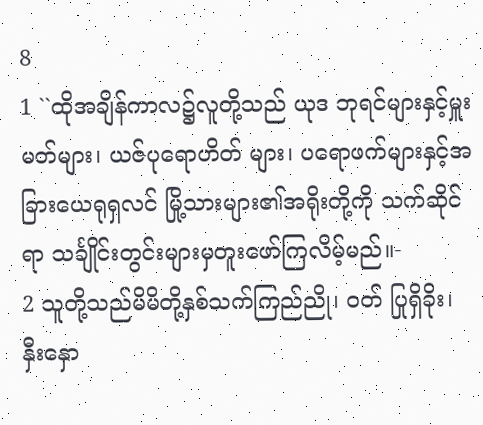8
1 ``ထိုအချိန်ကာလ၌လူတို့သည် ယုဒ ဘုရင်များနှင့်မှူးမတ်များ၊ ယဇ်ပုရောဟိတ် များ၊ ပရောဖက်များနှင့်အခြားယေရုရှလင် မြို့သားများ၏အရိုးတို့ကို သက်ဆိုင်ရာ သင်္ချိုင်းတွင်းများမှတူးဖော်ကြလိမ့်မည်။-
2 သူတို့သည်မိမိတို့နှစ်သက်ကြည်ညို၊ ဝတ် ပြုရှိခိုး၊ နှီးနှော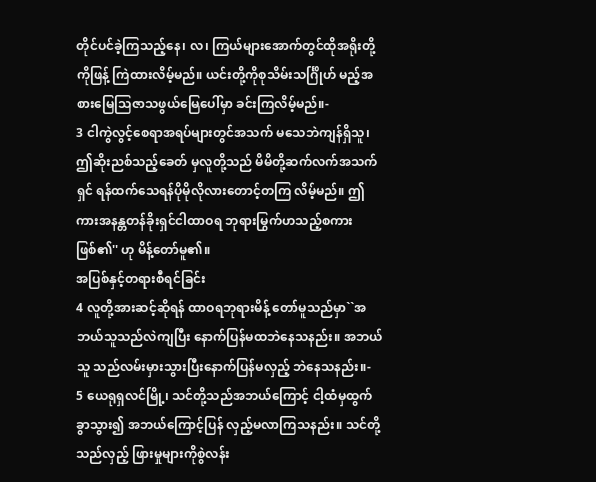တိုင်ပင်ခဲ့ကြသည့်နေ၊ လ၊ ကြယ်များအောက်တွင်ထိုအရိုးတို့ကိုဖြန့် ကြဲထားလိမ့်မည်။ ယင်းတို့ကိုစုသိမ်းသင်္ဂြိုဟ် မည့်အစားမြေသြဇာသဖွယ်မြေပေါ်မှာ ခင်းကြလိမ့်မည်။-
3 ငါကွဲလွင့်စေရာအရပ်များတွင်အသက် မသေဘဲကျန်ရှိသူ၊ ဤဆိုးညစ်သည့်ခေတ် မှလူတို့သည် မိမိတို့ဆက်လက်အသက်ရှင် ရန်ထက်သေရန်ပိုမိုလိုလားတောင့်တကြ လိမ့်မည်။ ဤကားအနန္တတန်ခိုးရှင်ငါထာဝရ ဘုရားမြွက်ဟသည့်စကားဖြစ်၏'' ဟု မိန့်တော်မူ၏။
အပြစ်နှင့်တရားစီရင်ခြင်း
4 လူတို့အားဆင့်ဆိုရန် ထာဝရဘုရားမိန့် တော်မူသည်မှာ``အဘယ်သူသည်လဲကျပြီး နောက်ပြန်မထဘဲနေသနည်း။ အဘယ်သူ သည်လမ်းမှားသွားပြီးနောက်ပြန်မလှည့် ဘဲနေသနည်း။-
5 ယေရုရှလင်မြို့၊ သင်တို့သည်အဘယ်ကြောင့် ငါ့ထံမှထွက်ခွာသွား၍ အဘယ်ကြောင့်ပြန် လှည့်မလာကြသနည်း။ သင်တို့သည်လှည့် ဖြားမှုများကိုစွဲလန်း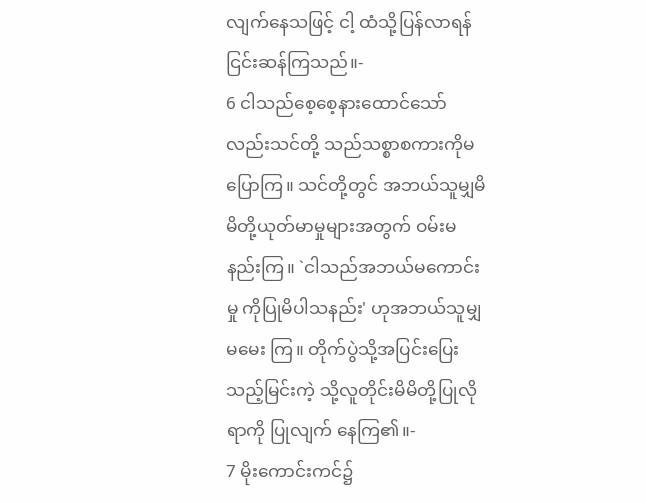လျက်နေသဖြင့် ငါ့ ထံသို့ပြန်လာရန်ငြင်းဆန်ကြသည်။-
6 ငါသည်စေ့စေ့နားထောင်သော်လည်းသင်တို့ သည်သစ္စာစကားကိုမပြောကြ။ သင်တို့တွင် အဘယ်သူမျှမိမိတို့ယုတ်မာမှုများအတွက် ဝမ်းမနည်းကြ။ `ငါသည်အဘယ်မကောင်းမှု ကိုပြုမိပါသနည်း' ဟုအဘယ်သူမျှမမေး ကြ။ တိုက်ပွဲသို့အပြင်းပြေးသည့်မြင်းကဲ့ သို့လူတိုင်းမိမိတို့ပြုလိုရာကို ပြုလျက် နေကြ၏။-
7 မိုးကောင်းကင်၌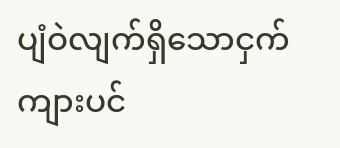ပျံဝဲလျက်ရှိသောငှက် ကျားပင်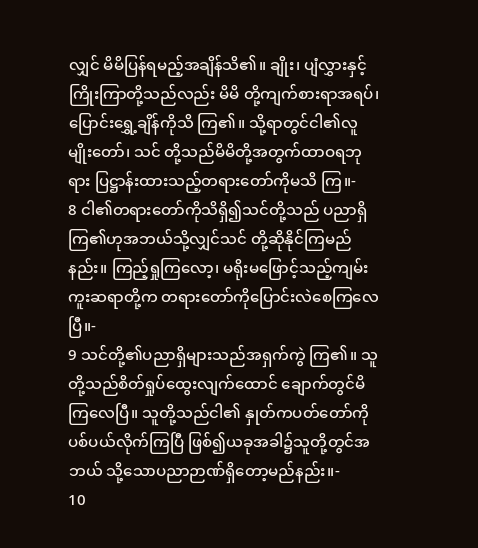လျှင် မိမိပြန်ရမည့်အချိန်သိ၏။ ချိုး၊ ပျံလွှားနှင့်ကြိုးကြာတို့သည်လည်း မိမိ တို့ကျက်စားရာအရပ်၊ ပြောင်းရွှေ့ချိန်ကိုသိ ကြ၏။ သို့ရာတွင်ငါ၏လူမျိုးတော်၊ သင် တို့သည်မိမိတို့အတွက်ထာဝရဘုရား ပြဋ္ဌာန်းထားသည့်တရားတော်ကိုမသိ ကြ။-
8 ငါ၏တရားတော်ကိုသိရှိ၍သင်တို့သည် ပညာရှိကြ၏ဟုအဘယ်သို့လျှင်သင် တို့ဆိုနိုင်ကြမည်နည်း။ ကြည့်ရှုကြလော့၊ မရိုးမဖြောင့်သည့်ကျမ်းကူးဆရာတို့က တရားတော်ကိုပြောင်းလဲစေကြလေပြီ။-
9 သင်တို့၏ပညာရှိများသည်အရှက်ကွဲ ကြ၏။ သူတို့သည်စိတ်ရှုပ်ထွေးလျက်ထောင် ချောက်တွင်မိကြလေပြီ။ သူတို့သည်ငါ၏ နှုတ်ကပတ်တော်ကိုပစ်ပယ်လိုက်ကြပြီ ဖြစ်၍ယခုအခါ၌သူတို့တွင်အဘယ် သို့သောပညာဉာဏ်ရှိတော့မည်နည်း။-
10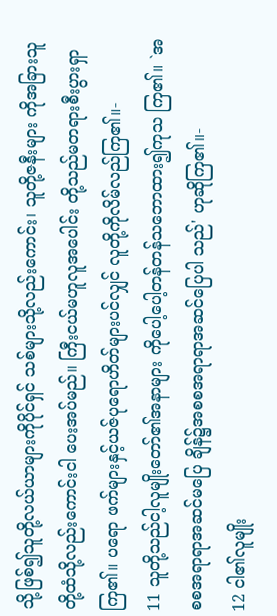သို့ဖြစ်၍သူတို့လယ်ယာများကိုပိုင်ရှင် သစ်များသို့လည်းကောင်း၊ သူတို့ဇနီးများ ကိုအခြားသူတို့ထံသို့လည်းကောင်းငါ ပေးအပ်မည်။ ကြီးငယ်မဟူလူအပေါင်း တို့သည်မတရားစီးပွားရှာကြ၏။ ပရော ဖက်များနှင့်ယဇ်ပုရောဟိတ်များပင်လျှင် လူတို့ကိုလိမ်လည်ကြ၏။-
11 သူတို့သည်ငါ့လူမျိုးတော်၏အနာများ ကိုပေါ့ပေါ့တန်တန်သဘောထား၍ကုသ ကြ၏။ `အစစအရာရာအဆင်မပြေ ချိန်၌အစစအရာရာအဆင်ပြေပါ သည်' ဟုဆိုကြ၏။-
12 ငါ၏လူမျိုး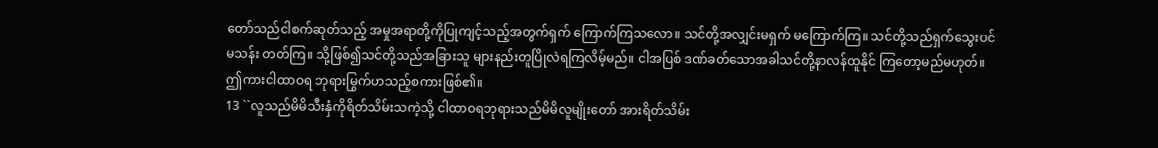တော်သည်ငါစက်ဆုတ်သည့် အမှုအရာတို့ကိုပြုကျင့်သည့်အတွက်ရှက် ကြောက်ကြသလော။ သင်တို့အလျှင်းမရှက် မကြောက်ကြ။ သင်တို့သည်ရှက်သွေးပင်မသန်း တတ်ကြ။ သို့ဖြစ်၍သင်တို့သည်အခြားသူ များနည်းတူပြိုလဲရကြလိမ့်မည်။ ငါအပြစ် ဒဏ်ခတ်သောအခါသင်တို့နာလန်ထူနိုင် ကြတော့မည်မဟုတ်။ ဤကားငါထာဝရ ဘုရားမြွက်ဟသည့်စကားဖြစ်၏။
13 ``လူသည်မိမိသီးနှံကိုရိတ်သိမ်းသကဲ့သို့ ငါထာဝရဘုရားသည်မိမိလူမျိုးတော် အားရိတ်သိမ်း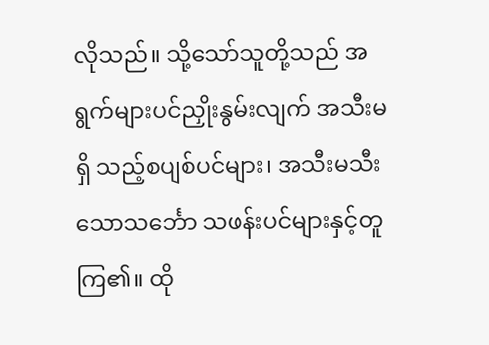လိုသည်။ သို့သော်သူတို့သည် အရွက်များပင်ညှိုးနွမ်းလျက် အသီးမရှိ သည့်စပျစ်ပင်များ၊ အသီးမသီးသောသင်္ဘော သဖန်းပင်များနှင့်တူကြ၏။ ထို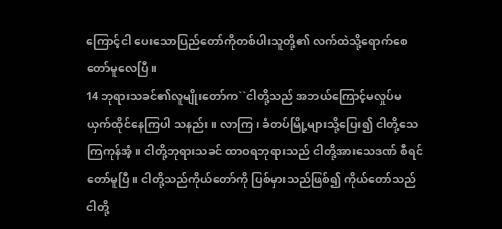ကြောင့်ငါ ပေးသောပြည်တော်ကိုတစ်ပါးသူတို့၏ လက်ထဲသို့ရောက်စေတော်မူလေပြီ။
14 ဘုရားသခင်၏လူမျိုးတော်က``ငါတို့သည် အဘယ်ကြောင့်မလှုပ်မယှက်ထိုင်နေကြပါ သနည်း။ လာကြ၊ ခံတပ်မြို့များသို့ပြေး၍ ငါတို့သေကြကုန်အံ့။ ငါတို့ဘုရားသခင် ထာဝရဘုရားသည် ငါတို့အားသေဒဏ် စီရင်တော်မူပြီ။ ငါတို့သည်ကိုယ်တော်ကို ပြစ်မှားသည်ဖြစ်၍ ကိုယ်တော်သည်ငါတို့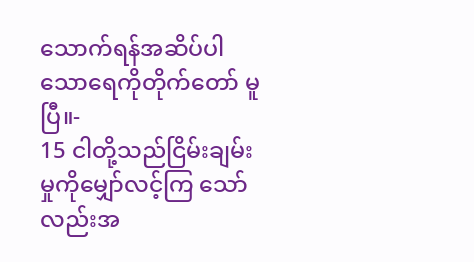သောက်ရန်အဆိပ်ပါသောရေကိုတိုက်တော် မူပြီ။-
15 ငါတို့သည်ငြိမ်းချမ်းမှုကိုမျှော်လင့်ကြ သော်လည်းအ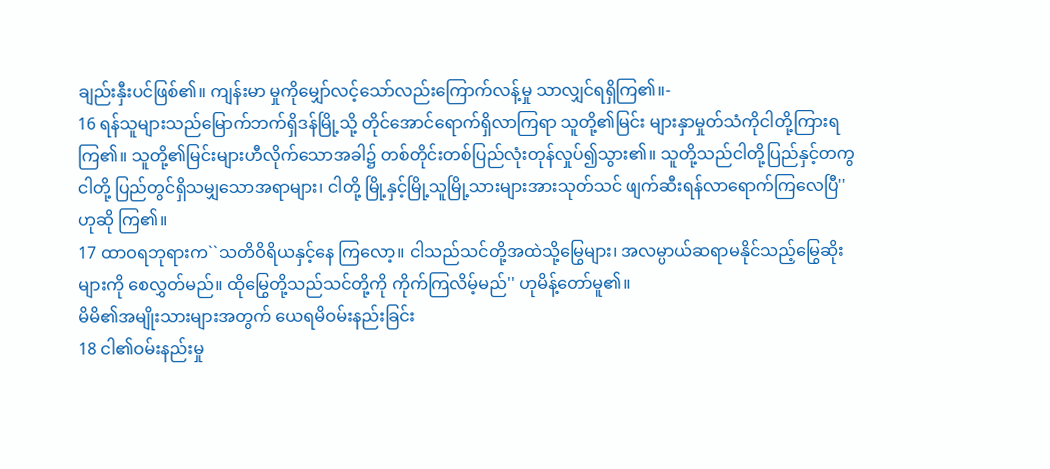ချည်းနှီးပင်ဖြစ်၏။ ကျန်းမာ မှုကိုမျှော်လင့်သော်လည်းကြောက်လန့်မှု သာလျှင်ရရှိကြ၏။-
16 ရန်သူများသည်မြောက်ဘက်ရှိဒန်မြို့သို့ တိုင်အောင်ရောက်ရှိလာကြရာ သူတို့၏မြင်း များနှာမှုတ်သံကိုငါတို့ကြားရကြ၏။ သူတို့၏မြင်းများဟီလိုက်သောအခါ၌ တစ်တိုင်းတစ်ပြည်လုံးတုန်လှုပ်၍သွား၏။ သူတို့သည်ငါတို့ပြည်နှင့်တကွ ငါတို့ ပြည်တွင်ရှိသမျှသောအရာများ၊ ငါတို့ မြို့နှင့်မြို့သူမြို့သားများအားသုတ်သင် ဖျက်ဆီးရန်လာရောက်ကြလေပြီ'' ဟုဆို ကြ၏။
17 ထာဝရဘုရားက``သတိဝိရိယနှင့်နေ ကြလော့။ ငါသည်သင်တို့အထဲသို့မြွေများ၊ အလမ္ပာယ်ဆရာမနိုင်သည့်မြွေဆိုးများကို စေလွှတ်မည်။ ထိုမြွေတို့သည်သင်တို့ကို ကိုက်ကြလိမ့်မည်'' ဟုမိန့်တော်မူ၏။
မိမိ၏အမျိုးသားများအတွက် ယေရမိဝမ်းနည်းခြင်း
18 ငါ၏ဝမ်းနည်းမှု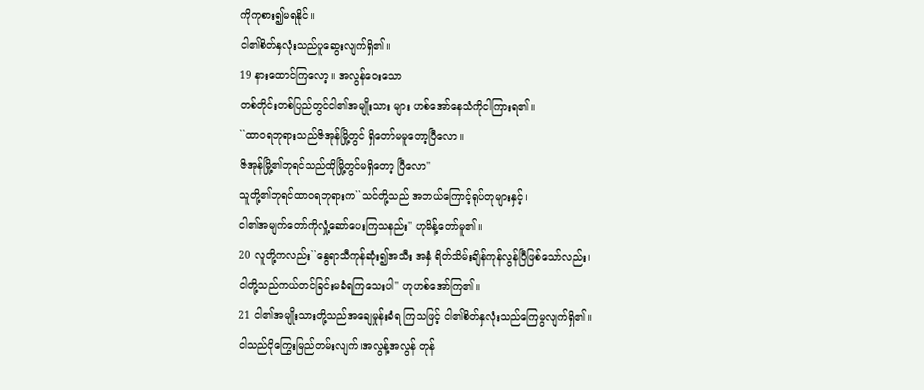ကိုကုစား၍မရနိုင်။
ငါ၏စိတ်နှလုံးသည်ပူဆွေးလျက်ရှိ၏။
19 နားထောင်ကြလော့။ အလွန်ဝေးသော
တစ်တိုင်းတစ်ပြည်တွင်ငါ၏အမျိုးသား များ ဟစ်အော်နေသံကိုငါကြားရ၏။
``ထာဝရဘုရားသည်ဇိအုန်မြို့တွင် ရှိတော်မမူတော့ပြီလော။
ဇိအုန်မြို့၏ဘုရင်သည်ထိုမြို့တွင်မရှိတော့ ပြီလော''
သူတို့၏ဘုရင်ထာဝရဘုရားက``သင်တို့သည် အဘယ်ကြောင့်ရုပ်တုများနှင့်၊
ငါ၏အမျက်တော်ကိုလှုံ့ဆော်ပေးကြသနည်း'' ဟုမိန့်တော်မူ၏။
20 လူတို့ကလည်း``နွေရာသီကုန်ဆုံး၍အသီး အနှံ ရိတ်သိမ်းချိန်ကုန်လွန်ပြီဖြစ်သော်လည်း၊
ငါတို့သည်ကယ်တင်ခြင်းမခံရကြသေးပါ'' ဟုဟစ်အော်ကြ၏။
21 ငါ၏အမျိုးသားတို့သည်အချေမှုန်းခံရ ကြသဖြင့် ငါ၏စိတ်နှလုံးသည်ကြေမွလျက်ရှိ၏။
ငါသည်ငိုကြွေးမြည်တမ်းလျက်၊အလွန့်အလွန် တုန်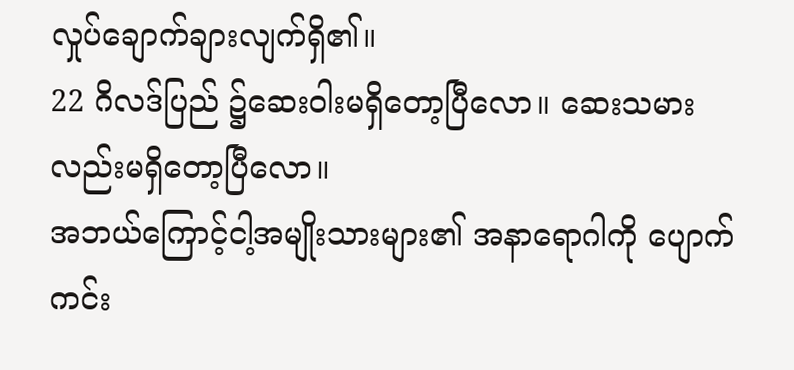လှုပ်ချောက်ချားလျက်ရှိ၏။
22 ဂိလဒ်ပြည် ၌ဆေးဝါးမရှိတော့ပြီလော။ ဆေးသမားလည်းမရှိတော့ပြီလော။
အဘယ်ကြောင့်ငါ့အမျိုးသားများ၏ အနာရောဂါကို ပျောက်ကင်း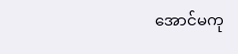အောင်မကု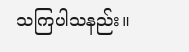သကြပါသနည်း။